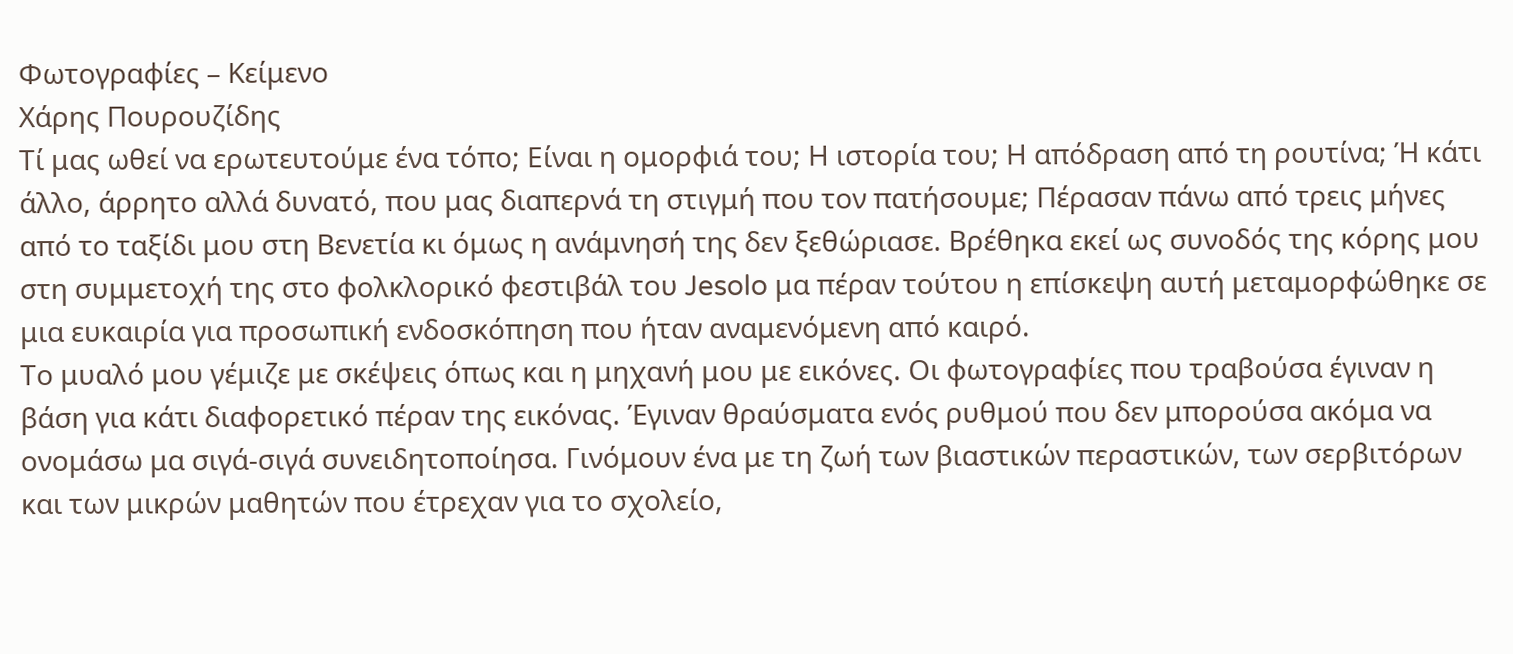Φωτογραφίες – Κείμενο
Χάρης Πουρουζίδης
Τί μας ωθεί να ερωτευτούμε ένα τόπο; Είναι η ομορφιά του; Η ιστορία του; Η απόδραση από τη ρουτίνα; Ή κάτι άλλο, άρρητο αλλά δυνατό, που μας διαπερνά τη στιγμή που τον πατήσουμε; Πέρασαν πάνω από τρεις μήνες από το ταξίδι μου στη Βενετία κι όμως η ανάμνησή της δεν ξεθώριασε. Βρέθηκα εκεί ως συνοδός της κόρης μου στη συμμετοχή της στο φολκλορικό φεστιβάλ του Jesolo μα πέραν τούτου η επίσκεψη αυτή μεταμορφώθηκε σε μια ευκαιρία για προσωπική ενδοσκόπηση που ήταν αναμενόμενη από καιρό.
Το μυαλό μου γέμιζε με σκέψεις όπως και η μηχανή μου με εικόνες. Οι φωτογραφίες που τραβούσα έγιναν η βάση για κάτι διαφορετικό πέραν της εικόνας. Έγιναν θραύσματα ενός ρυθμού που δεν μπορούσα ακόμα να ονομάσω μα σιγά-σιγά συνειδητοποίησα. Γινόμουν ένα με τη ζωή των βιαστικών περαστικών, των σερβιτόρων και των μικρών μαθητών που έτρεχαν για το σχολείο,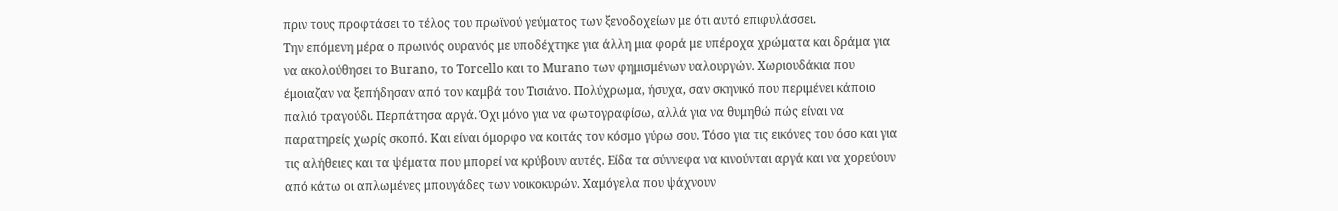πριν τους προφτάσει το τέλος του πρωϊνού γεύματος των ξενοδοχείων με ότι αυτό επιφυλάσσει.
Την επόμενη μέρα ο πρωινός ουρανός με υποδέχτηκε για άλλη μια φορά με υπέροχα χρώματα και δράμα για να ακολούθησει το Burano, το Torcello και το Murano των φημισμένων υαλουργών. Χωριουδάκια που έμοιαζαν να ξεπήδησαν από τον καμβά του Τισιάνο. Πολύχρωμα, ήσυχα, σαν σκηνικό που περιμένει κάποιο παλιό τραγούδι. Περπάτησα αργά. Όχι μόνο για να φωτογραφίσω, αλλά για να θυμηθώ πώς είναι να παρατηρείς χωρίς σκοπό. Και είναι όμορφο να κοιτάς τον κόσμο γύρω σου. Τόσο για τις εικόνες του όσο και για τις αλήθειες και τα ψέματα που μπορεί να κρύβουν αυτές. Είδα τα σύννεφα να κινούνται αργά και να χορεύουν από κάτω οι απλωμένες μπουγάδες των νοικοκυρών. Χαμόγελα που ψάχνουν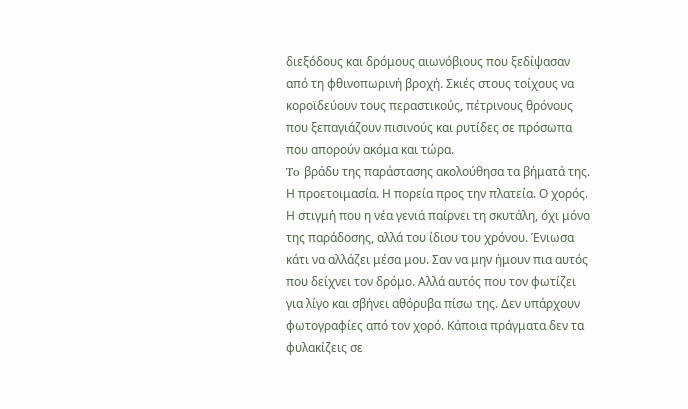διεξόδους και δρόμους αιωνόβιους που ξεδίψασαν από τη φθινοπωρινή βροχή. Σκιές στους τοίχους να κοροϊδεύουν τους περαστικούς, πέτρινους θρόνους που ξεπαγιάζουν πισινούς και ρυτίδες σε πρόσωπα που απορούν ακόμα και τώρα.
To βράδυ της παράστασης ακολούθησα τα βήματά της. Η προετοιμασία. Η πορεία προς την πλατεία. Ο χορός. Η στιγμή που η νέα γενιά παίρνει τη σκυτάλη, όχι μόνο της παράδοσης, αλλά του ίδιου του χρόνου. Ένιωσα κάτι να αλλάζει μέσα μου. Σαν να μην ήμουν πια αυτός που δείχνει τον δρόμο. Αλλά αυτός που τον φωτίζει για λίγο και σβήνει αθόρυβα πίσω της. Δεν υπάρχουν φωτογραφίες από τον χορό. Κάποια πράγματα δεν τα φυλακίζεις σε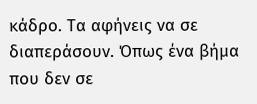κάδρο. Τα αφήνεις να σε διαπεράσουν. Όπως ένα βήμα που δεν σε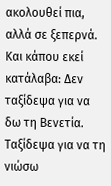ακολουθεί πια, αλλά σε ξεπερνά. Και κάπου εκεί κατάλαβα: Δεν ταξίδεψα για να δω τη Βενετία. Ταξίδεψα για να τη νιώσω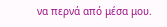να περνά από μέσα μου.